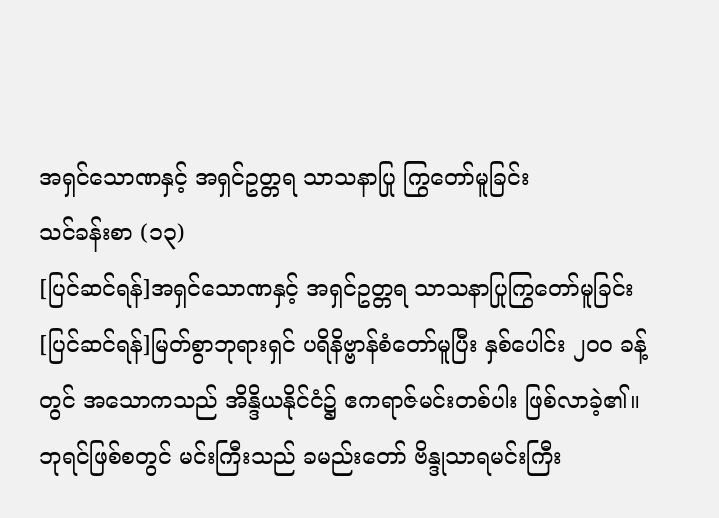အရှင်သောဏနှင့် အရှင်ဥတ္တရ သာသနာပြု ကြွတော်မူခြင်း
သင်ခန်းစာ (၁၃)
[ပြင်ဆင်ရန်]အရှင်သောဏနှင့် အရှင်ဥတ္တရ သာသနာပြုကြွတော်မူခြင်း
[ပြင်ဆင်ရန်]မြတ်စွာဘုရားရှင် ပရိနိဗ္ဗာန်စံတော်မူပြီး နှစ်ပေါင်း ၂ဝဝ ခန့်တွင် အသောကသည် အိန္ဒိယနိုင်ငံ၌ ဧကရာဇ်မင်းတစ်ပါး ဖြစ်လာခဲ့၏။ ဘုရင်ဖြစ်စတွင် မင်းကြီးသည် ခမည်းတော် ဗိန္ဒုသာရမင်းကြီး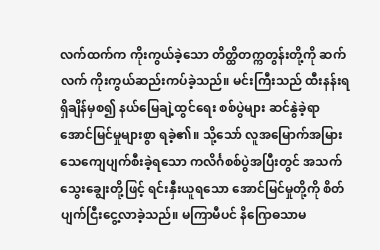လက်ထက်က ကိုးကွယ်ခဲ့သော တိတ္ထိတက္ကတွန်းတို့ကို ဆက်လက် ကိုးကွယ်ဆည်းကပ်ခဲ့သည်။ မင်းကြီးသည် ထီးနန်းရရှိချိန်မှစ၍ နယ်မြေချဲ့ထွင်ရေး စစ်ပွဲများ ဆင်နွဲခဲ့ရာ အောင်မြင်မှုများစွာ ရခဲ့၏။ သို့သော် လူအမြောက်အမြား သေကျေပျက်စီးခဲ့ရသော ကလိင်္ဂစစ်ပွဲအပြီးတွင် အသက်သွေးချွေးတို့ဖြင့် ရင်းနှီးယူရသော အောင်မြင်မှုတို့ကို စိတ်ပျက်ငြီးငွေ့လာခဲ့သည်။ မကြာမီပင် နိဂြောဓသာမ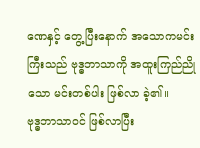ဏေနှင့် တွေ့ပြီးနောက် အသောကမင်းကြီးသည် ဗုဒ္ဓဘာသာကို အထူးကြည်ညိုသော မင်းတစ်ပါး ဖြစ်လာ ခဲ့၏။
ဗုဒ္ဓဘာသာဝင် ဖြစ်လာပြီး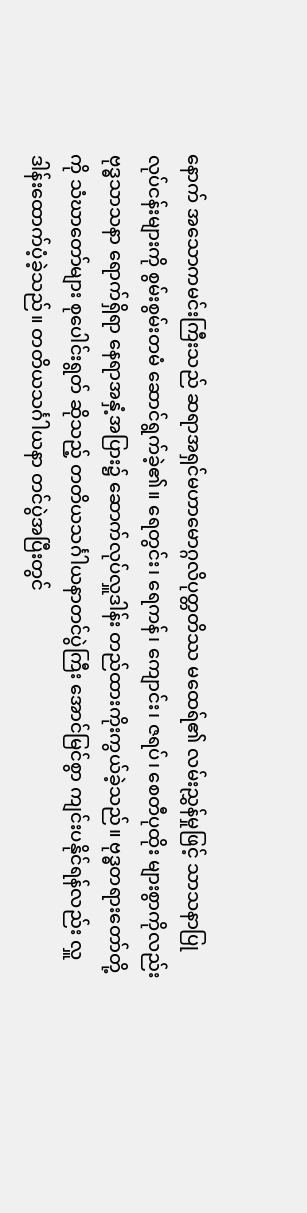နောက် အသောကမင်းကြီးသည် ဆရာအရှင်မဟာမောဂ္ဂလိပုတ္တတိဿ မထေရ်၏ လမ်းညွှန်မှုဖြင့် သာသနာပြုလုပ်ငန်းများကို စွမ်းစွမ်းတမံ ဆောင်ရွက်ခဲ့၏။ ရေတွင်း၊ ရေကန်၊ ကျောင်း၊ ဇရပ်၊ စေတီပုထိုး များစွာကိုလည်း ဗုဒ္ဓသာသနာ ရောက်ရှိရာ နေရာအနှံ့အပြား၌ ဆောက်လုပ်လှူဒါန်း တည်ထားကိုးကွယ်ခဲ့သည်။ ဗုဒ္ဓတရားတော်တို့ကို သံဃာတော်များ စုပေါင်းရွတ် ဆိုသည့် တတိယသင်္ဂါယနာတင်ပွဲကြီး အောင်မြင်စွာ ကျင်းပနိုင်ရန်လည်း လှူဒါန်းထောက်ပံ့ခဲ့သည်။ တတိယသင်္ဂါယနာ တင်ပွဲအပြီးတွင်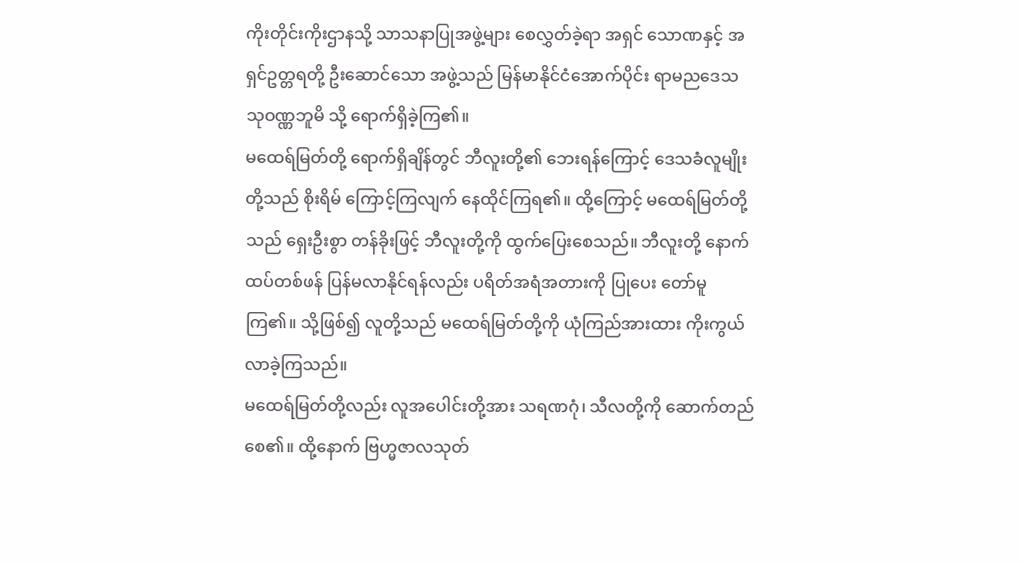ကိုးတိုင်းကိုးဌာနသို့ သာသနာပြုအဖွဲ့များ စေလွှတ်ခဲ့ရာ အရှင် သောဏနှင့် အရှင်ဥတ္တရတို့ ဦးဆောင်သော အဖွဲ့သည် မြန်မာနိုင်ငံအောက်ပိုင်း ရာမညဒေသ သုဝဏ္ဏဘူမိ သို့ ရောက်ရှိခဲ့ကြ၏။
မထေရ်မြတ်တို့ ရောက်ရှိချိန်တွင် ဘီလူးတို့၏ ဘေးရန်ကြောင့် ဒေသခံလူမျိုးတို့သည် စိုးရိမ် ကြောင့်ကြလျက် နေထိုင်ကြရ၏။ ထို့ကြောင့် မထေရ်မြတ်တို့သည် ရှေးဦးစွာ တန်ခိုးဖြင့် ဘီလူးတို့ကို ထွက်ပြေးစေသည်။ ဘီလူးတို့ နောက်ထပ်တစ်ဖန် ပြန်မလာနိုင်ရန်လည်း ပရိတ်အရံအတားကို ပြုပေး တော်မူကြ၏။ သို့ဖြစ်၍ လူတို့သည် မထေရ်မြတ်တို့ကို ယုံကြည်အားထား ကိုးကွယ်လာခဲ့ကြသည်။
မထေရ်မြတ်တို့လည်း လူအပေါင်းတို့အား သရဏဂုံ၊ သီလတို့ကို ဆောက်တည်စေ၏။ ထို့နောက် ဗြဟ္မဇာလသုတ်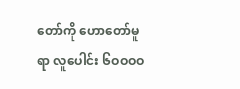တော်ကို ဟောတော်မူရာ လူပေါင်း ၆ဝဝဝဝ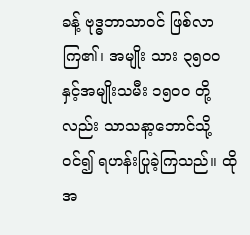ခန့် ဗုဒ္ဓဘာသာဝင် ဖြစ်လာကြ၏၊ အမျိုး သား ၃၅ဝဝ နှင့်အမျိုးသမီး ၁၅ဝဝ တို့လည်း သာသနာ့ဘောင်သို့ ဝင်၍ ရဟန်းပြုခဲ့ကြသည်။ ထိုအ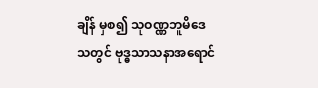ချိန် မှစ၍ သုဝဏ္ဏဘူမိဒေသတွင် ဗုဒ္ဓသာသနာအရောင်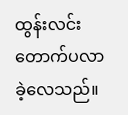ထွန်းလင်းတောက်ပလာခဲ့လေသည်။